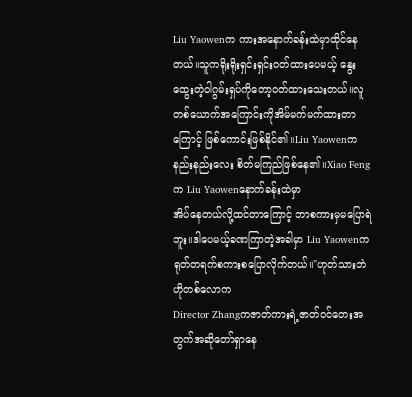Liu Yaowenက ကားအနောက်ခန်းထဲမှာထိုင်နေ
တယ်။သူကရိုးရိုးရှင်းရှင်းဝတ်ထားပေမယ့် နွေးထွေးတဲ့ဝါဂွမ်းရှပ်ကိုတော့ဝတ်ထားသေးတယ်။လူတစ်ယောက်အကြောင်းကိုအိမ်မက်မက်ထားတာကြောင့် ဖြစ်ကောင်းဖြစ်နိုင်၏။Liu Yaowenကနည်းနည်းလေး စိတ်မကြည်ဖြစ်နေ၏။Xiao Fengက Liu Yaowenနောက်ခန်းထဲမှာ
အိပ်နေတယ်လို့ထင်တာကြောင့် ဘာစကားမှမပြောရဲဘူး။ဒါပေမယ့်ခဏကြာတဲ့အခါမှာ Liu Yaowenကရုတ်တရက်စကားစပြောလိုက်တယ်။"ဟုတ်သားဘဲ ဟိုတစ်လောက
Director Zhangကဇာတ်ကားရဲ့ဇာတ်ဝင်တေးအတွက်အဆိုတော်ရှာနေ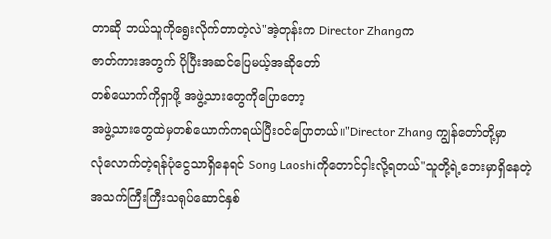တာဆို ဘယ်သူကိုရွေးလိုက်တာတဲ့လဲ"အဲ့တုန်းက Director Zhangက
ဇာတ်ကားအတွက် ပိုပြီးအဆင်ပြေမယ့်အဆိုတော်
တစ်ယောက်ကိုရှာဖို့ အဖွဲ့သားတွေကိုပြောတော့
အဖွဲ့သားတွေထဲမှတစ်ယောက်ကရယ်ပြီးဝင်ပြောတယ်။"Director Zhang ကျွန်တော်တို့မှာ
လုံလောက်တဲ့ရန်ပုံငွေသာရှိနေရင် Song Laoshiကိုတောင်ငှါးလို့ရတယ်"သူတို့ရဲ့ဘေးမှာရှိနေတဲ့ အသက်ကြီးကြီးသရုပ်ဆောင်နှစ်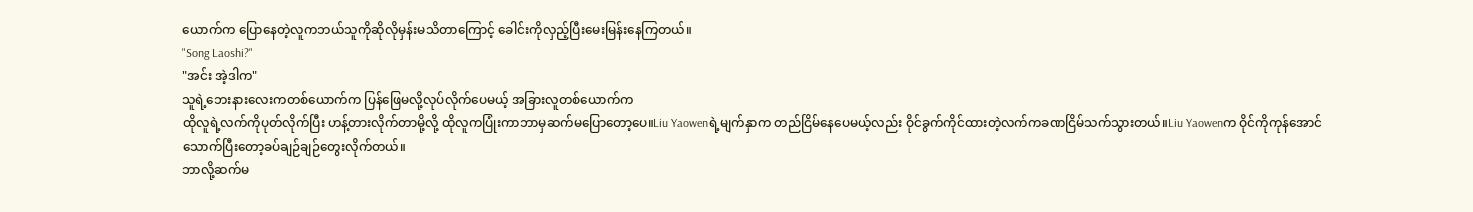ယောက်က ပြောနေတဲ့လူကဘယ်သူကိုဆိုလိုမှန်းမသိတာကြောင့် ခေါင်းကိုလှည့်ပြီးမေးမြန်းနေကြတယ်။
"Song Laoshi?"
"အင်း အဲ့ဒါက"
သူရဲ့ဘေးနားလေးကတစ်ယောက်က ပြန်ဖြေမလို့လုပ်လိုက်ပေမယ့် အခြားလူတစ်ယောက်က
ထိုလူရဲ့လက်ကိုပုတ်လိုက်ပြီး ဟန့်တားလိုက်တာမို့လို့ ထိုလူကပြုံးကာဘာမှဆက်မပြောတော့ပေ။Liu Yaowenရဲ့မျက်နှာက တည်ငြိမ်နေပေမယ့်လည်း ဝိုင်ခွက်ကိုင်ထားတဲ့လက်ကခဏငြိမ်သက်သွားတယ်။Liu Yaowenက ဝိုင်ကိုကုန်အောင်သောက်ပြီးတော့ခပ်ချဉ်ချဉ်တွေးလိုက်တယ်။
ဘာလို့ဆက်မ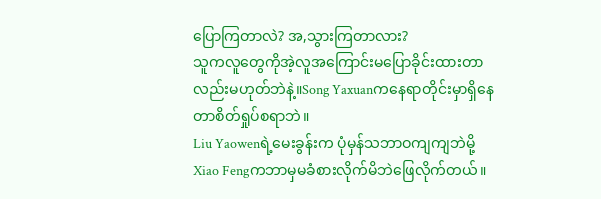ပြောကြတာလဲ? အ,သွားကြတာလား?
သူကလူတွေကိုအဲ့လူအကြောင်းမပြောခိုင်းထားတာ
လည်းမဟုတ်ဘဲနဲ့။Song Yaxuanကနေရာတိုင်းမှာရှိနေတာစိတ်ရှုပ်စရာဘဲ။
Liu Yaowenရဲ့မေးခွန်းက ပုံမှန်သဘာဝကျကျဘဲမို့ Xiao Fengကဘာမှမခံစားလိုက်မိဘဲဖြေလိုက်တယ်။